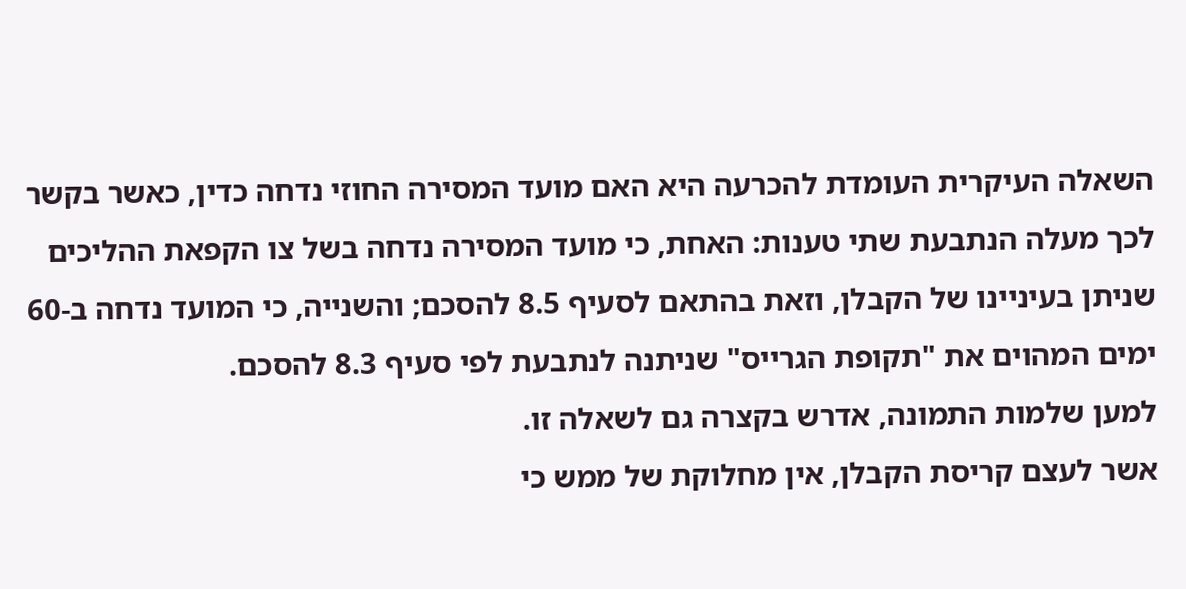השאלה העיקרית העומדת להכרעה היא האם מועד המסירה החוזי נדחה כדין, כאשר בקשר לכך מעלה הנתבעת שתי טענות: האחת, כי מועד המסירה נדחה בשל צו הקפאת ההליכים שניתן בעיניינו של הקבלן, וזאת בהתאם לסעיף 8.5 להסכם; והשנייה, כי המועד נדחה ב-60 ימים המהוים את "תקופת הגרייס" שניתנה לנתבעת לפי סעיף 8.3 להסכם.
למען שלמות התמונה, אדרש בקצרה גם לשאלה זו.
אשר לעצם קריסת הקבלן, אין מחלוקת של ממש כי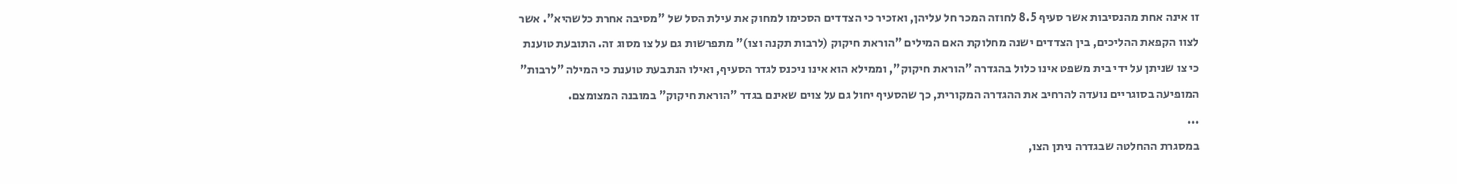זו אינה אחת מהנסיבות אשר סעיף 8.5 לחוזה המכר חל עליהן, ואזכיר כי הצדדים הסכימו למחוק את עילת הסל של "מסיבה אחרת כלשהיא". אשר לצוו הקפאת ההליכים, בין הצדדים ישנה מחלוקת האם המילים "הוראת חיקוק (לרבות תקנה וצו)" מתפרשות גם על צו מסוג זה. התובעת טוענת כי צו שניתן על ידי בית משפט אינו כלול בהגדרה "הוראת חיקוק", וממילא הוא אינו ניכנס לגדר הסעיף, ואילו הנתבעת טוענת כי המילה "לרבות" המופיעה בסוגריים נועדה להרחיב את ההגדרה המקורית, כך שהסעיף יחול גם על צוים שאינם בגדר "הוראת חיקוק" במובנה המצומצם.
...
במסגרת ההחלטה שבגדרה ניתן הצו,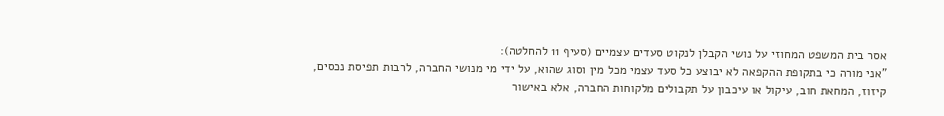אסר בית המשפט המחוזי על נושי הקבלן לנקוט סעדים עצמיים (סעיף 11 להחלטה):
"אני מורה כי בתקופת ההקפאה לא יבוצע כל סעד עצמי מכל מין וסוג שהוא, על ידי מי מנושי החברה, לרבות תפיסת נכסים, קיזוז, המחאת חוב, עיקול או עיכבון על תקבולים מלקוחות החברה, אלא באישור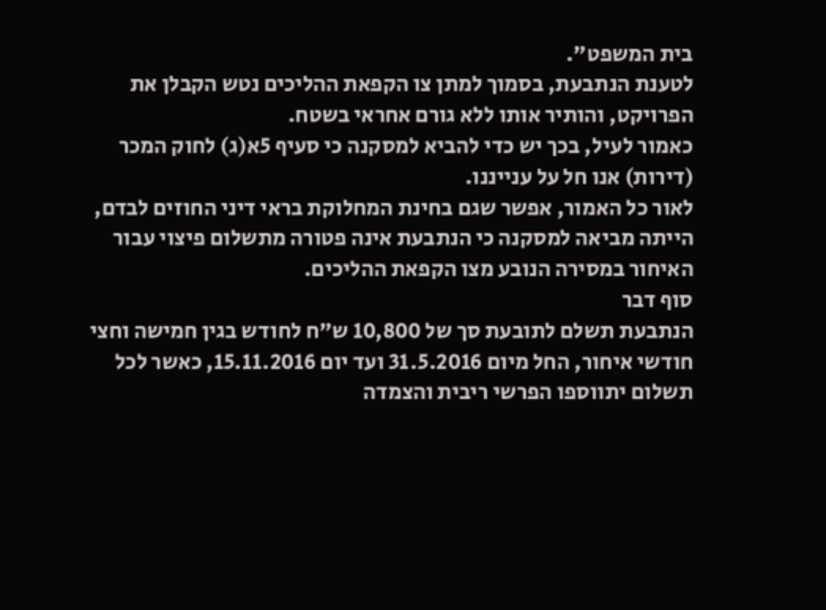בית המשפט".
לטענת הנתבעת, בסמוך למתן צו הקפאת ההליכים נטש הקבלן את הפרויקט, והותיר אותו ללא גורם אחראי בשטח.
כאמור לעיל, בכך יש כדי להביא למסקנה כי סעיף 5א(ג) לחוק המכר (דירות) אנו חל על ענייננו.
לאור כל האמור, אפשר שגם בחינת המחלוקת בראי דיני החוזים לבדם, הייתה מביאה למסקנה כי הנתבעת אינה פטורה מתשלום פיצוי עבור האיחור במסירה הנובע מצו הקפאת ההליכים.
סוף דבר
הנתבעת תשלם לתובעת סך של 10,800 ש"ח לחודש בגין חמישה וחצי חודשי איחור, החל מיום 31.5.2016 ועד יום 15.11.2016, כאשר לכל תשלום יתווספו הפרשי ריבית והצמדה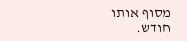מסוף אותו חודש.